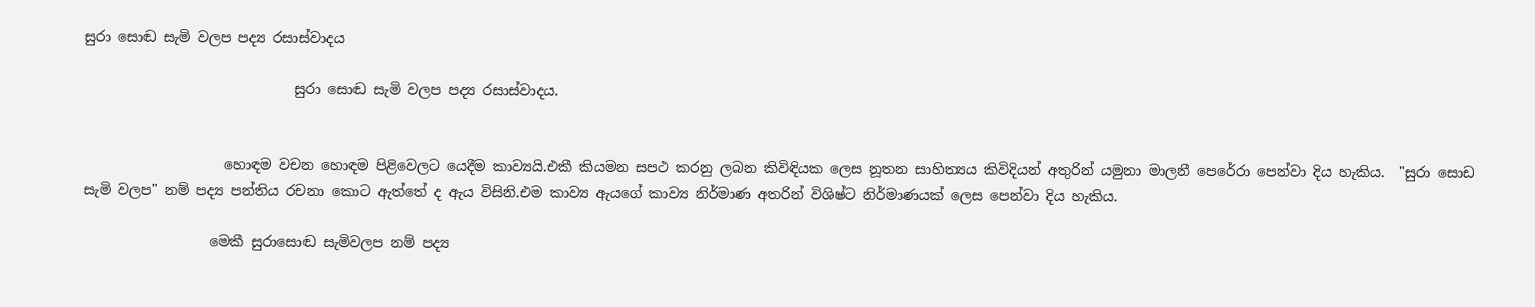සුරා සොඬ සැමි වලප පද්‍ය රසාස්වාදය

                              සුරා සොඬ සැමි වලප පද්‍ය රසාස්වාදය.


                    හොඳම වචන හොඳම පිළිවෙලට යෙදීම කාව්‍යයි.එකී කියමන සපථ කරනු ලබන කිවිඳියක ලෙස නූතන සාහිත්‍යය කිවිදියන් අතුරින් යමුනා මාලනී පෙරේරා පෙන්වා දිය හැකිය.  "සුරා සොඩ සැමි වලප" නම් පද්‍ය පන්තිය රචනා කොට ඇත්තේ ද ඇය විසිනි.එම කාව්‍ය ඇයගේ කාව්‍ය නිර්මාණ අතරින් විශිෂ්ට නිර්මාණයක් ලෙස පෙන්වා දිය හැකිය.

                  මෙකී සුරාසොඬ සැමිවලප නම් පද්‍ය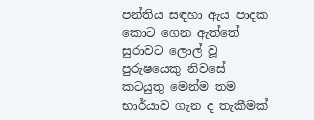පන්තිය සඳහා ඇය පාදක කොට ගෙන ඇත්තේ සුරාවට ලොල් වූ පුරුෂයෙකු නිවසේ කටයුතු මෙන්ම තම භාර්යාව ගැන ද තැකීමක්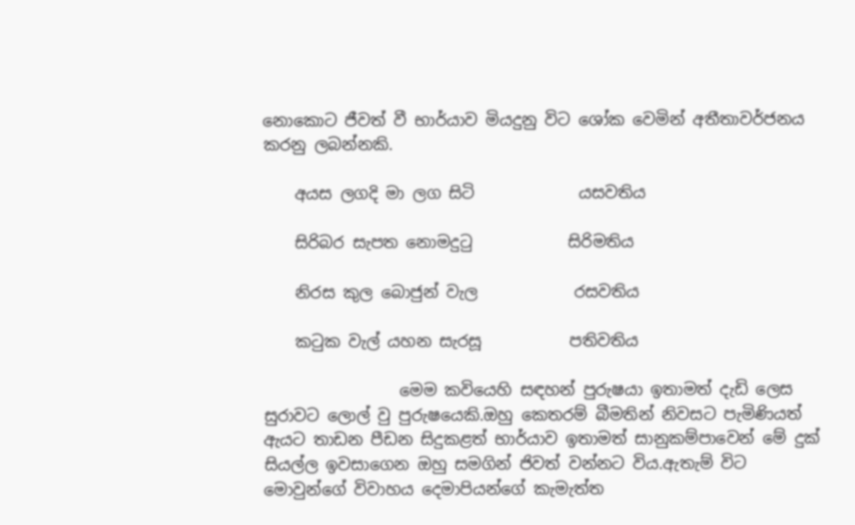නොකොට ජීවත් වී භාර්යාව මියදුනු විට ශෝක වෙමින් අතීතාවර්ජනය කරනු ලබන්නකි.

    අයස ලගදි මා ලග සිටි             යසවතිය

    සිරිබර සැපත නොමදුටු            සිරිමතිය

    නිරස කුල බොජුන් වැල            රසවතිය

    කටුක වැල් යහන සැරසූ           පතිවතිය

                 මෙම කවියෙහි සඳහන් පුරුෂයා ඉතාමත් දැඩි ලෙස සුරාවට ලොල් වු පුරුෂයෙකි.ඔහු කෙතරම් බීමතින් නිවසට පැමිණියත් ඇයට තාඩන පීඩන සිදුකළත් භාර්යාව ඉතාමත් සානුකම්පාවෙන් මේ දුක් සියල්ල ඉවසාගෙන ඔහු සමගින් ජිවත් වන්නට විය.ඇතැම් විට මොවුන්ගේ විවාහය දෙමාපියන්ගේ කැමැත්ත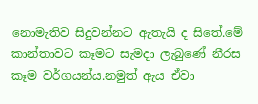නොමැතිව සිදුවන්නට ඇතැයි ද සිතේ.මේ කාන්තාවට කෑමට සැමදා ලැබුණේ නීරස කෑම වර්ගයන්ය.නමුත් ඇය ඒවා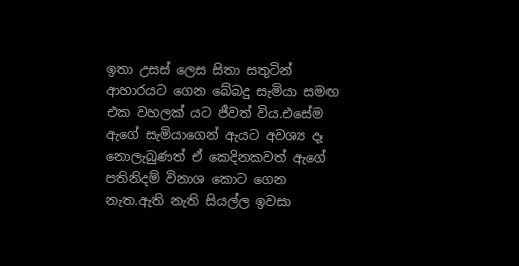ඉතා උසස් ලෙස සිතා සතුටින් ආහාරයට ගෙන බේබදු සැමියා සමඟ එක වහලක් යට ජීවත් විය.එසේම ඇගේ සැමියාගෙන් ඇයට අවශ්‍ය දෑ නොලැබුණත් ඒ කෙදිනකවත් ඇගේ පතිනිදම් විනාශ කොට ගෙන නැත.ඇති නැති සියල්ල ඉවසා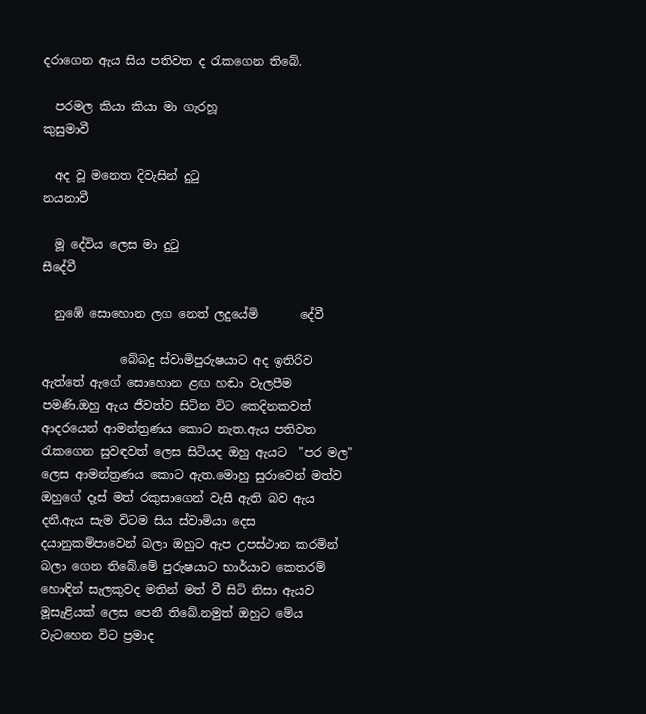දරාගෙන ඇය සිය පතිවත ද රැකගෙන තිබේ.

  පරමල කියා කියා මා ගැරහූ                කුසුමාවී

  අද වූ මනෙත දිවැසින් දුටු                   නයනාවී

  මූ දේවිය ලෙස මා දුටු                           සීදේවී

  නුඹේ සොහොන ලග නෙත් ලදුයේමි       දේවී

             බේබදු ස්වාමිපුරුෂයාට අද ඉතිරිව ඇත්තේ ඇගේ සොහොන ළඟ හඬා වැලපීම පමණි.ඔහු ඇය ජීවත්ව සිටින විට කෙදිනකවත් ආදරයෙන් ආමන්ත්‍රණය කොට නැත.ඇය පතිවත රැකගෙන සුවඳවත් ලෙස සිටියද ඔහු ඇයට  "පර මල"  ලෙස ආමන්ත්‍රණය කොට ඇත.මොහු සුරාවෙන් මත්ව ඔහුගේ දෑස් මත් රකුසාගෙන් වැසී ඇති බව ඇය දනී.ඇය සැම විටම සිය ස්වාමියා දෙස දයානුකම්පාවෙන් බලා ඔහුට ඇප උපස්ථාන කරමින් බලා ගෙන තිබේ.මේ පුරුෂයාට භාර්යාව කෙතරම් හොඳින් සැලකුවද මතින් මත් වී සිටි නිසා ඇයව මූසැළියක් ලෙස පෙනී තිබේ.නමුත් ඔහුට මේය වැටහෙන විට ප්‍රමාද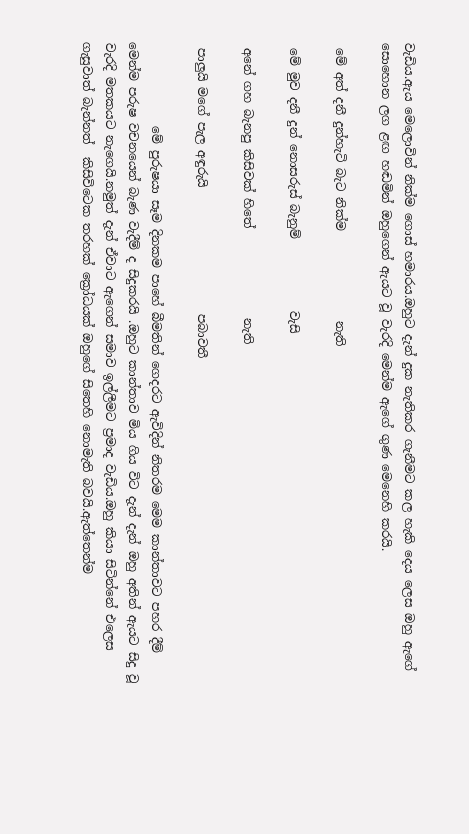වැඩිය.ඇය මෙලොවින් නික්ම ගොස් හමාරය.ඔහුට දැන් දුක නැතිකර ගැනීමට කල හැකි දෙය ලෙස ඔහු ඇගේ සොහොන ලග ළඟ හඬමින් ඔහුගෙන් ඇයට වූ වැරදි මෙන්ම ඇගේ ගුණ මෙනෙහි කරයි.

 මේ අත් දනී දුන්හැටි බැට නික්ම               නැති

 මේ මුව දනී දුන් නොසරුස් බැනුම්            වැසි

 අනේ ගහ බැනපු කිසිවක් හිතේ               නැති

 පාලුයි මගේ පැල අඳුරුයි                     පබාවතී

              මේ පුරුෂයා සෑම දිනකම පාහේ බීමතින් ගෙදරට ඇවිදින් නිතරම මෙම කාන්තාවට පහර දීම් මෙන්ම පරුෂ වචනයෙන් බැණ වැදීම් ද සිදුකරයි .ඔහුට කාන්තාව මිය ගිය විට දැන් දැන් ඔහු අතින් ඇයට සිදු වූ වැරදි මතකයට නැගෙයි.නමුත් දැන් ඒවාට ඇගෙන් සමාව ඉල්ලීමට ප්‍රමාද වැඩිය.ඔහු කියා සිටින්නේ එලෙස ගැසුවාත් බැන්නත්  කිසිවිටෙක තරහක් ක්‍රෝධයක් ඔහුගේ සිතෙහි නොමැති බවයි.ඇත්තෙන්ම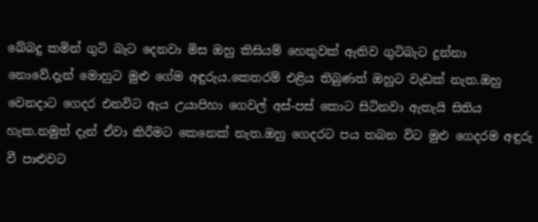බේබදු කමින් ගුටි බැට දෙනවා මිස ඔහු කිසියම් හෙතුවක් ඇතිව ගුටිබැට දුන්නා නොවේ.දැන් මොහුට මුළු ගේම අඳුරුය.කෙතරම් එළිය තිබුණත් ඔහුට වැඩක් නැත.ඔහු වෙනදාට ගෙදර එනවිට ඇය උයාපිහා ගෙවල් අස්-පස් කොට සිටිනවා ඇතැයි සිතිය හැක.නමුත් දැන් ඒවා කිරීමට කෙනෙක් නැත.ඔහු ගෙදරට පය තබන විට මුළු ගෙදරම අඳුරු වී පාළුවට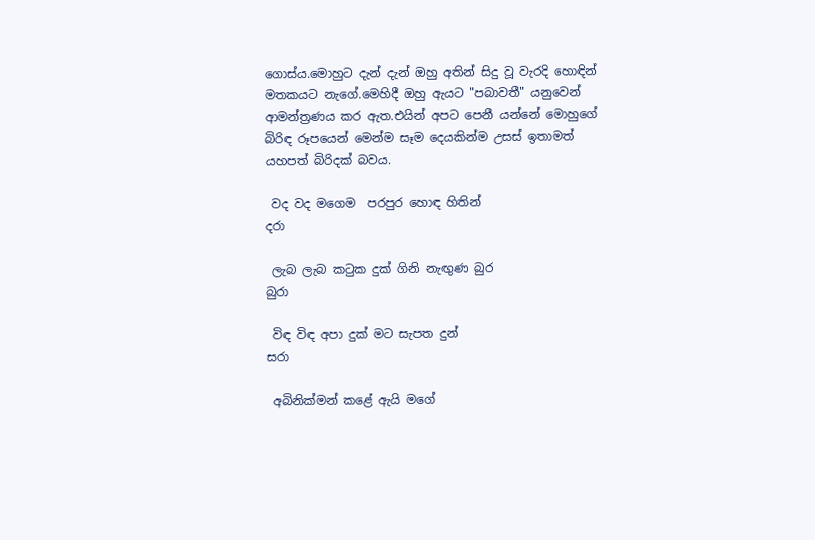ගොස්ය.මොහුට දැන් දැන් ඔහු අතින් සිදු වූ වැරදි හොඳින් මතකයට නැගේ.මෙහිදී ඔහු ඇයට "පබාවතී" යනුවෙන් ආමන්ත්‍රණය කර ඇත.එයින් අපට පෙනී යන්නේ මොහුගේ බිරිඳ රූපයෙන් මෙන්ම සෑම දෙයකින්ම උසස් ඉතාමත් යහපත් බිරිදක් බවය.

 වද වද මගෙම  පරපුර හොඳ හිතින්                   දරා

 ලැබ ලැබ කටුක දුක් ගිනි නැඟුණ බුර               බුරා

 විඳ විඳ අපා දුක් මට සැපත දුන්                         සරා

 අබිනික්මන් කළේ ඇයි මගේ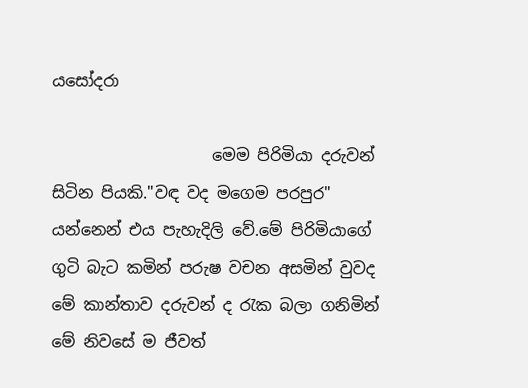යසෝදරා

                    මෙම පිරිමියා දරුවන් සිටින පියකි."වඳ වද මගෙම පරපුර" යන්නෙන් එය පැහැදිලි වේ.මේ පිරිමියාගේ ගුටි බැට කමින් පරුෂ වචන අසමින් වුවද මේ කාන්තාව දරුවන් ද රැක බලා ගනිමින් මේ නිවසේ ම ජීවත්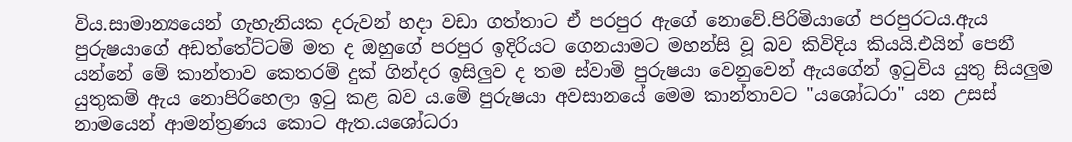විය.සාමාන්‍යයෙන් ගැහැනියක දරුවන් හදා වඩා ගත්තාට ඒ පරපුර ඇගේ නොවේ.පිරිමියාගේ පරපුරටය.ඇය පුරුෂයාගේ අඩත්තේට්ටම් මත ද ඔහුගේ පරපුර ඉදිරියට ගෙනයාමට මහන්සි වූ බව කිවිදිය කියයි.එයින් පෙනී යන්නේ මේ කාන්තාව කෙතරම් දුක් ගින්දර ඉසිලුව ද තම ස්වාමි පුරුෂයා වෙනුවෙන් ඇයගේන් ඉටුවිය යුතු සියලුම යුතුකම් ඇය නොපිරිහෙලා ඉටු කළ බව ය.මේ පුරුෂයා අවසානයේ මෙම කාන්තාවට "යශෝධරා" යන උසස් නාමයෙන් ආමන්ත්‍රණය කොට ඇත.යශෝධරා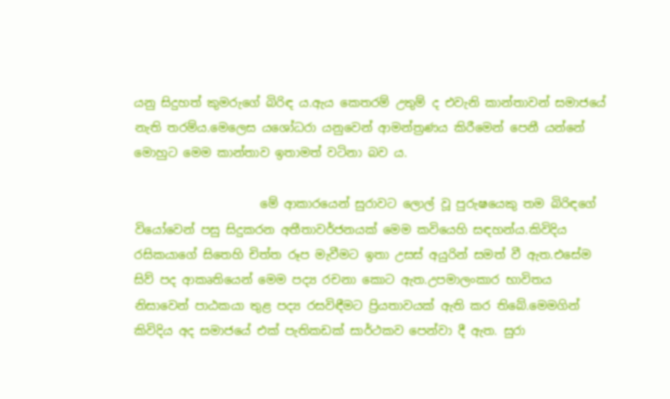යනු සිදුහත් කුමරුගේ බිරිඳ ය.ඇය කෙතරම් උතුම් ද එවැනි කාන්තාවන් සමාජයේ නැති තරම්ය.මෙලෙස යශෝධරා යනුවෙන් ආමන්ත්‍රණය කිරීමෙන් පෙනී යන්නේ මොහුට මෙම කාන්තාව ඉතාමත් වටිනා බව ය.

                     මේ ආකාරයෙන් සුරාවට ලොල් වූ පුරුෂයෙකු තම බිරිඳගේ වියෝවෙන් පසු සිදුකරන අතීතාවර්ජනයක් මෙම කවියෙහි සඳහන්ය.කිවිදිය රසිකයාගේ සිතෙහි චිත්ත රූප මැවීමට ඉතා උසස් අයුරින් සමත් වී ඇත.එසේම සිව් පද ආකෘතියෙන් මෙම පද්‍ය රචනා කොට ඇත.උපමාලංකාර භාවිතය නිසාවෙන් පාඨකයා තුළ පද්‍ය රසවිඳීමට ප්‍රියතාවයක් ඇති කර තිබේ.මෙමගින් කිවිදිය අද සමාජයේ එක් පැතිකඩක් සාර්ථකව පෙන්වා දී ඇත. සුරා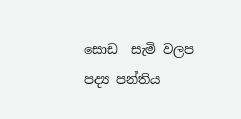සොඩ  සැමි වලප පද්‍ය පන්තිය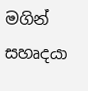මගින් සහෘදයා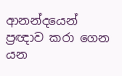ආනන්දයෙන් ප්‍රඥාව කරා ගෙන යන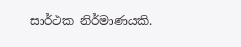සාර්ථක නිර්මාණයකි.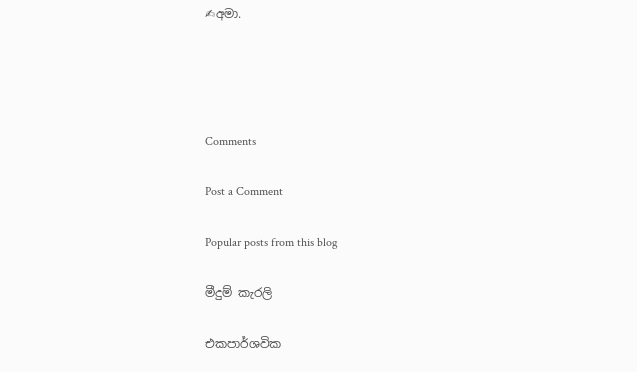✍අමා.




Comments

Post a Comment

Popular posts from this blog

මීදුම් කැරලි

එකපාර්ශවික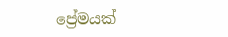ප්‍රේමයක්